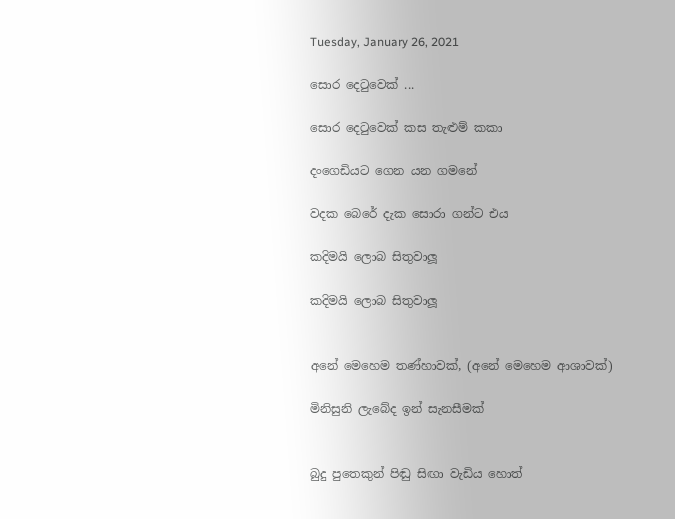Tuesday, January 26, 2021

සොර දෙටුවෙක් ...

සොර දෙටුවෙක් කස තැළුම් කකා

දංගෙඩියට ගෙන යන ගමනේ

වදක බෙරේ දැක සොරා ගන්ට එය

කදිමයි ලොබ සිතුවාලූ

කදිමයි ලොබ සිතුවාලූ


අනේ මෙහෙම තණ්හාවක්, (අනේ මෙහෙම ආශාවක්)

මිනිසුනි ලැබේද ඉන් සැනසීමක්


බුදු පුතෙකුන් පිඬු සිඟා වැඩිය හොත්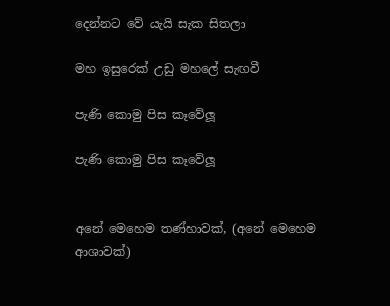දෙන්නට වේ යැයි සැක සිතලා

මහ ඉසුරෙක් උඩු මහලේ සැඟවී

පැණි කොමු පිස කෑවේලූ

පැණි කොමු පිස කෑවේලූ


අනේ මෙහෙම තණ්හාවක්, (අනේ මෙහෙම ආශාවක්)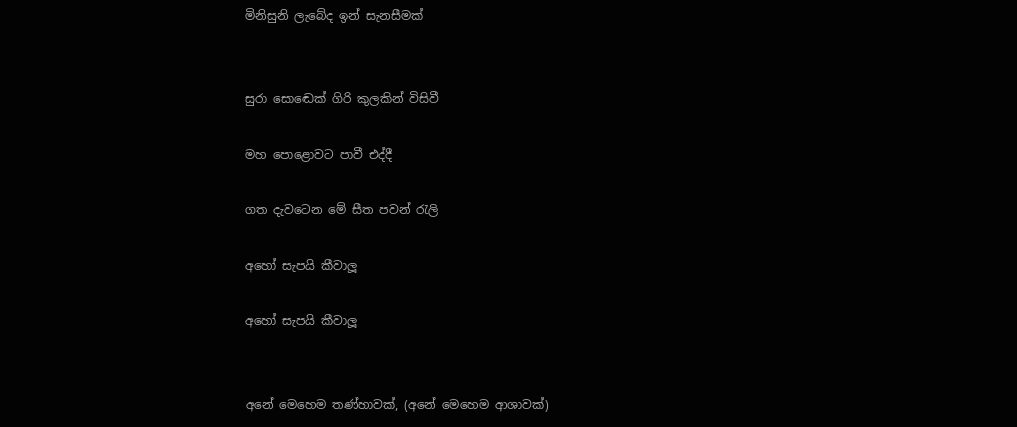මිනිසුනි ලැබේද ඉන් සැනසීමක්


සුරා සොඬෙක් ගිරි කුලකින් විසිවී

මහ පොළොවට පාවී එද්දී

ගත දැවටෙන මේ සීත පවන් ‍රැලි

අහෝ සැපයි කීවාලූ

අහෝ සැපයි කීවාලූ


අනේ මෙහෙම තණ්හාවක්, (අනේ මෙහෙම ආශාවක්)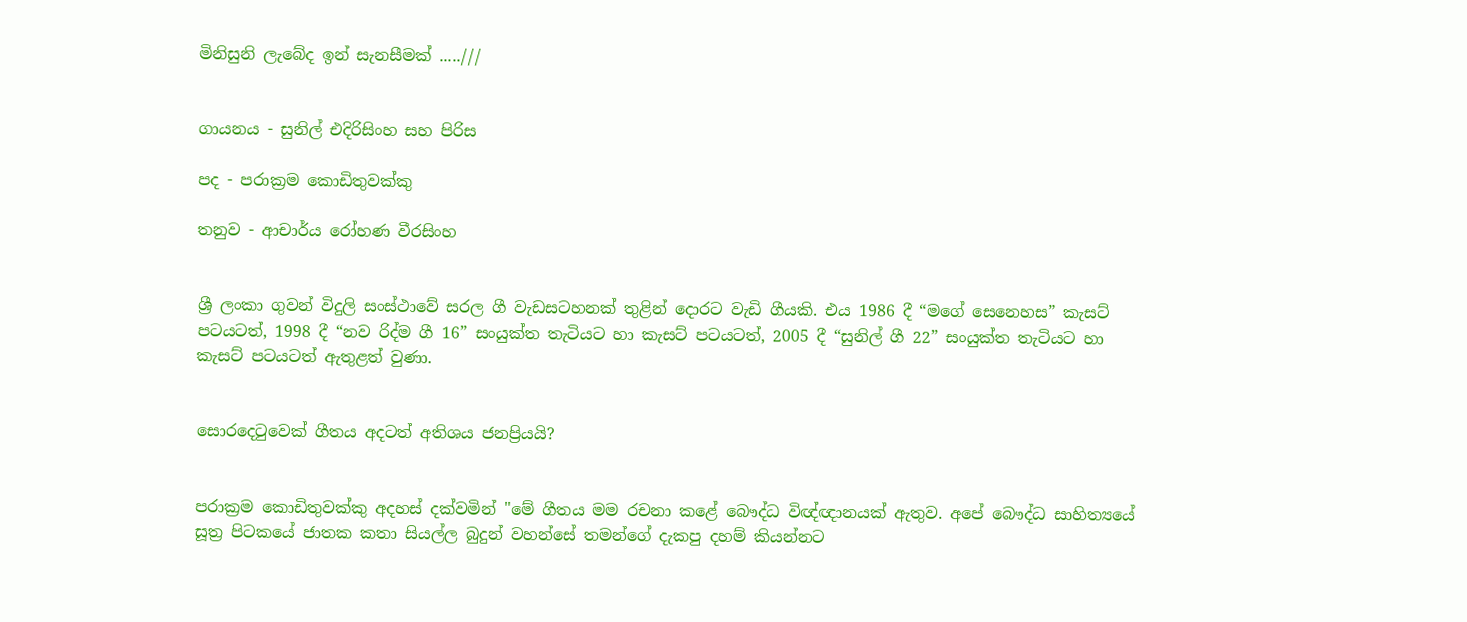මිනිසුනි ලැබේද ඉන් සැනසීමක් .....///


ගායනය - සුනිල් එදිරිසිංහ සහ පිරිස

පද - පරාක්‍රම කොඩිතුවක්කු

තනුව - ආචාර්ය රෝහණ වීරසිංහ


ශ්‍රී ලංකා ගුවන් විදුලි සංස්ථාවේ සරල ගී වැඩසටහනක් තුළින් දොරට වැඩි ගීයකි. එය 1986 දී “මගේ සෙනෙහස” කැසට් පටයටත්, 1998 දී “නව රිද්ම ගී 16” සංයුක්ත තැටියට හා කැසට් පටයටත්, 2005 දී “සුනිල් ගී 22” සංයුක්ත තැටියට හා කැසට් පටයටත් ඇතුළත් වුණා.


සොරදෙටුවෙක් ගීතය අදටත් අතිශය ජනප්‍රියයි?


පරාක්‍රම කොඩිතුවක්කු අදහස් දක්වමින් "මේ ගීතය මම රචනා කළේ බෞද්ධ විඥ්ඥානයක් ඇතුව. අපේ බෞද්ධ සාහිත්‍යයේ සූත්‍ර පිටකයේ ජාතක කතා සියල්ල බුදුන් වහන්සේ තමන්ගේ දැකපු දහම් කියන්නට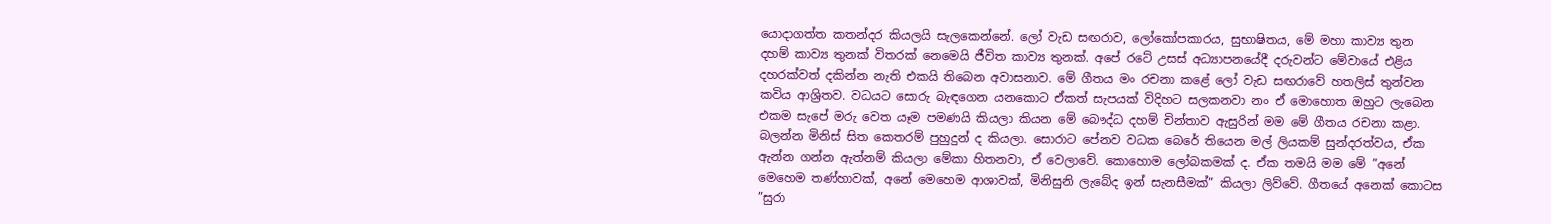යොදාගත්ත කතන්දර කියලයි සැලකෙන්නේ. ලෝ වැඩ සඟරාව, ලෝකෝපකාරය, සුභාෂිතය, මේ මහා කාව්‍ය තුන දහම් කාව්‍ය තුනක් විතරක් නෙමෙයි ජීවිත කාව්‍ය තුනක්. අපේ රටේ උසස් අධ්‍යාපනයේදී දරුවන්ට මේවායේ එළිය දහරක්වත් දකින්න නැති එකයි තිබෙන අවාසනාව. මේ ගීතය මං රචනා කළේ ලෝ වැඩ සඟරාවේ හතලිස් තුන්වන කවිය ආශ්‍රිතව. වධයට සොරු බැඳගෙන යනකොට ඒකත් සැපයක් විදිහට සලකනවා නං ඒ මොහොත ඔහුට ලැබෙන එකම සැපේ මරු වෙත යෑම පමණයි කියලා කියන මේ බෞද්ධ දහම් චින්තාව ඇසුරින් මම මේ ගීතය රචනා කළා. බලන්න මිනිස් සිත කෙතරම් පුහුදුන් ද කියලා. සොරාට පේනව වධක බෙරේ තියෙන මල් ලියකම් සුන්දරත්වය, ඒක ඇන්න ගන්න ඇත්නම් කියලා මේකා හිතනවා, ඒ වෙලාවේ. කොහොම ලෝබකමක් ද. ඒක තමයි මම මේ ”අනේ මෙහෙම තණ්හාවක්, අනේ මෙහෙම ආශාවක්, මිනිසුනි ලැබේද ඉන් සැනසීමක්” කියලා ලිව්වේ. ගීතයේ අනෙක් කොටස ”සුරා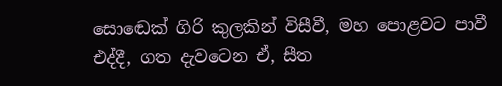සොඬෙක් ගිරි කුලකින් විසීවී, මහ පොළවට පාවී එද්දී, ගත දැවටෙන ඒ, සීත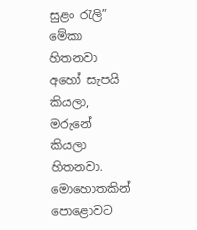සුළං රැලි” මේකා හිතනවා අහෝ සැපයි කියලා, මරුනේ කියලා හිතනවා. මොහොතකින් පොළොවට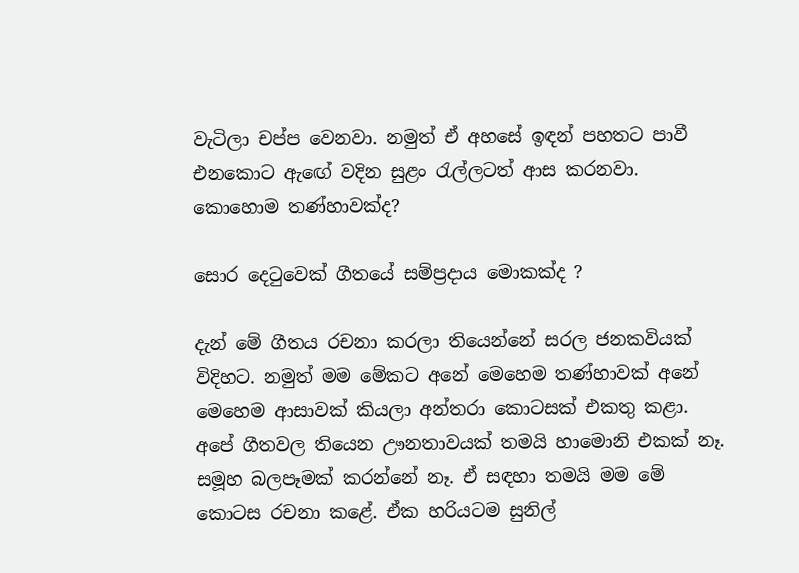වැටිලා චප්ප වෙනවා. නමුත් ඒ අහසේ ඉඳන් පහතට පාවී එනකොට ඇඟේ වදින සුළං රැල්ලටත් ආස කරනවා. කොහොම තණ්හාවක්ද?

සොර දෙටුවෙක් ගීතයේ සම්ප්‍රදාය මොකක්ද ?

දැන් මේ ගීතය රචනා කරලා තියෙන්නේ සරල ජනකවියක් විදිහට. නමුත් මම මේකට අනේ මෙහෙම තණ්හාවක් අනේ මෙහෙම ආසාවක් කියලා අන්තරා කොටසක් එකතු කළා. අපේ ගීතවල තියෙන ඌනතාවයක් තමයි හාමොනි එකක් නෑ. සමූහ බලපෑමක් කරන්නේ නෑ. ඒ සඳහා තමයි මම මේ කොටස රචනා කළේ. ඒක හරියටම සුනිල්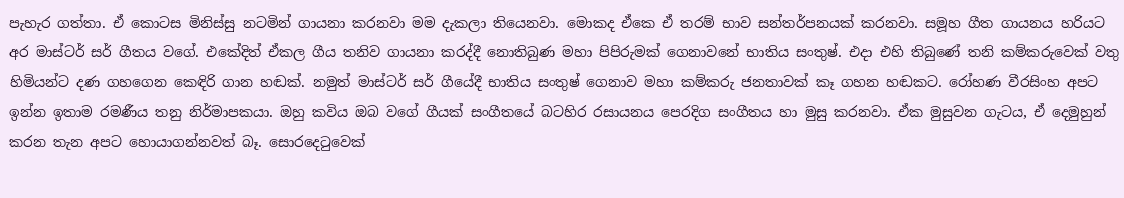පැහැර ගත්තා. ඒ කොටස මිනිස්සු නටමින් ගායනා කරනවා මම දැකලා තියෙනවා. මොකද ඒකෙ ඒ තරම් භාව සන්තර්පනයක් කරනවා. සමූහ ගීත ගායනය හරියට අර මාස්ටර් සර් ගීතය වගේ. එකේදිත් ඒකල ගීය තනිව ගායනා කරද්දී නොතිබුණ මහා පිපිරුමක් ගෙනාවනේ භාතිය සංතුෂ්. එදා එහි තිබුණේ තනි කම්කරුවෙක් වතු හිමියන්ට දණ ගහගෙන කෙඳිරි ගාන හඬක්. නමුත් මාස්ටර් සර් ගීයේදී භාතිය සංතුෂ් ගෙනාව මහා කම්කරු ජනතාවක් කෑ ගහන හඬකට. රෝහණ වීරසිංහ අපට ඉන්න ඉතාම රමණීය තනු නිර්මාපකයා. ඔහු කවිය ඔබ වගේ ගීයක් සංගීතයේ බටහිර රසායනය පෙරදිග සංගීතය හා මුසු කරනවා. ඒක මුසුවන ගැටය, ඒ දෙමුහුන් කරන තැන අපට හොයාගන්නවත් බෑ. සොරදෙටුවෙක්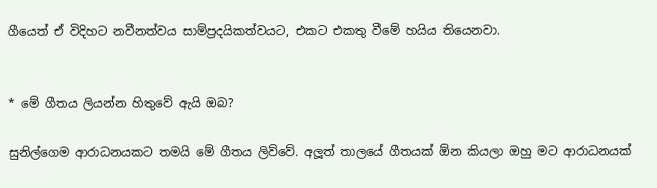ගීයෙත් ඒ විදිහට නවීනත්වය සාම්ප්‍රදයිකත්වයට, එකට එකතු වීමේ හයිය තියෙනවා.


* මේ ගීතය ලියන්න හිතුවේ ඇයි ඔබ?

සුනිල්ගෙම ආරාධනයකට තමයි මේ ගීතය ලිව්වේ. අලූත් තාලයේ ගීතයක් ඕන කියලා ඔහු මට ආරාධනයක්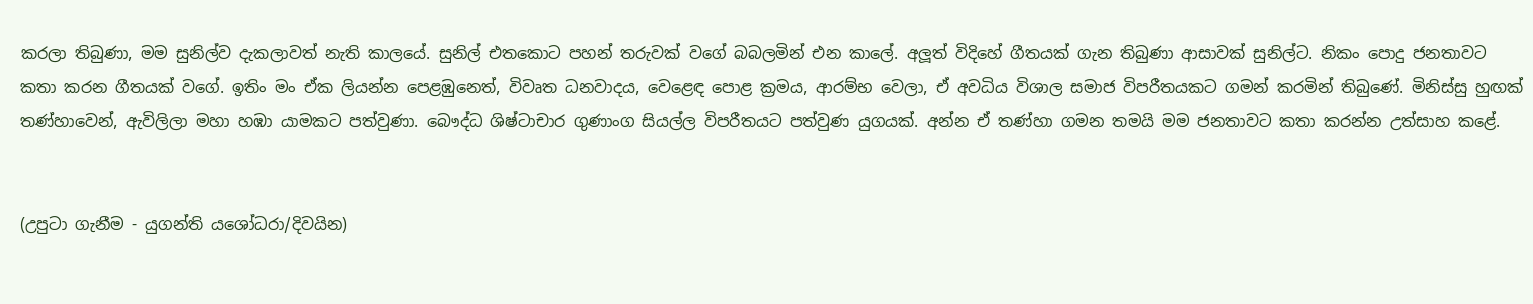කරලා තිබුණා, මම සුනිල්ව දැකලාවත් නැති කාලයේ. සුනිල් එතකොට පහන් තරුවක් වගේ බබලමින් එන කාලේ. අලූත් විදිහේ ගීතයක් ගැන තිබුණා ආසාවක් සුනිල්ට. නිකං පොදු ජනතාවට කතා කරන ගීතයක් වගේ. ඉතිං මං ඒක ලියන්න පෙළඹුනෙත්, විවෘත ධනවාදය, වෙළෙඳ පොළ ක්‍රමය, ආරම්භ වෙලා, ඒ අවධිය විශාල සමාජ විපරීතයකට ගමන් කරමින් තිබුණේ. මිනිස්සු හුඟක් තණ්හාවෙන්, ඇවිලිලා මහා හඹා යාමකට පත්වුණා. බෞද්ධ ශිෂ්ටාචාර ගුණාංග සියල්ල විපරීතයට පත්වුණ යුගයක්. අන්න ඒ තණ්හා ගමන තමයි මම ජනතාවට කතා කරන්න උත්සාහ කළේ.


(උපුටා ගැනීම - යුගන්ති යශෝධරා/දිවයින)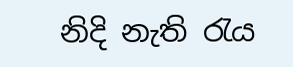නිදි නැති රැය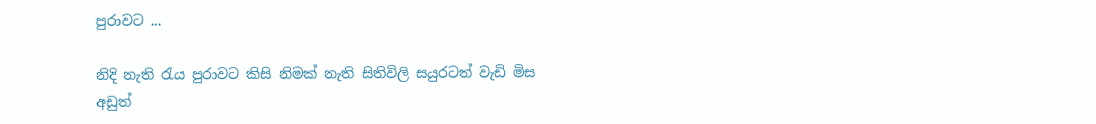පුරාවට ...

නිදි නැති රැය පුරාවට කිසි නිමක් නැති සිතිවිලි සයුරටත් වැඩි මිස අඩුත්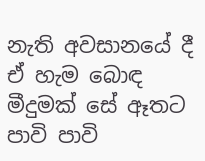නැති අවසානයේ දී ඒ හැම බොඳ මීදුමක් සේ ඈතට පාවි පාවි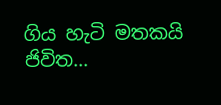ගිය හැටි මතකයි ජිවිත...